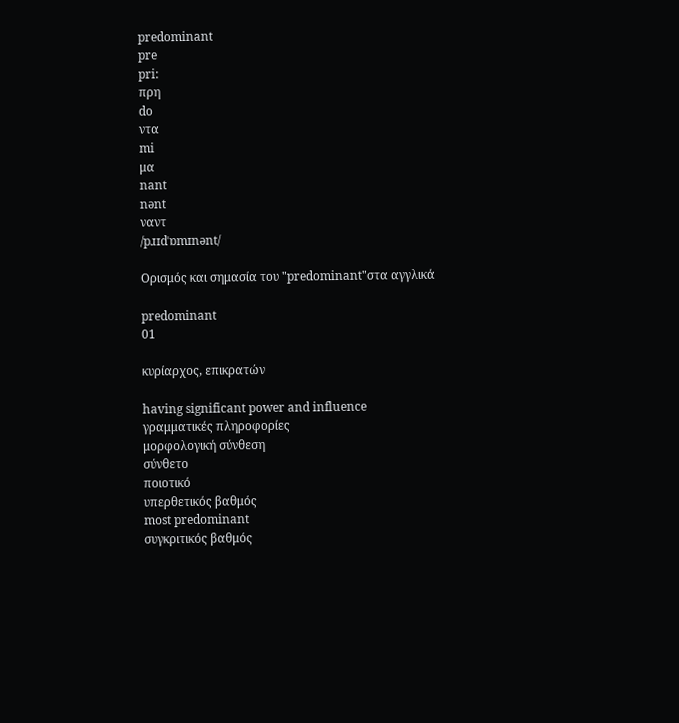predominant
pre
pri:
πρη
do
ντα
mi
μα
nant
nənt
ναντ
/pɹɪdˈɒmɪnənt/

Ορισμός και σημασία του "predominant"στα αγγλικά

predominant
01

κυρίαρχος, επικρατών

having significant power and influence
γραμματικές πληροφορίες
μορφολογική σύνθεση
σύνθετο
ποιοτικό
υπερθετικός βαθμός
most predominant
συγκριτικός βαθμός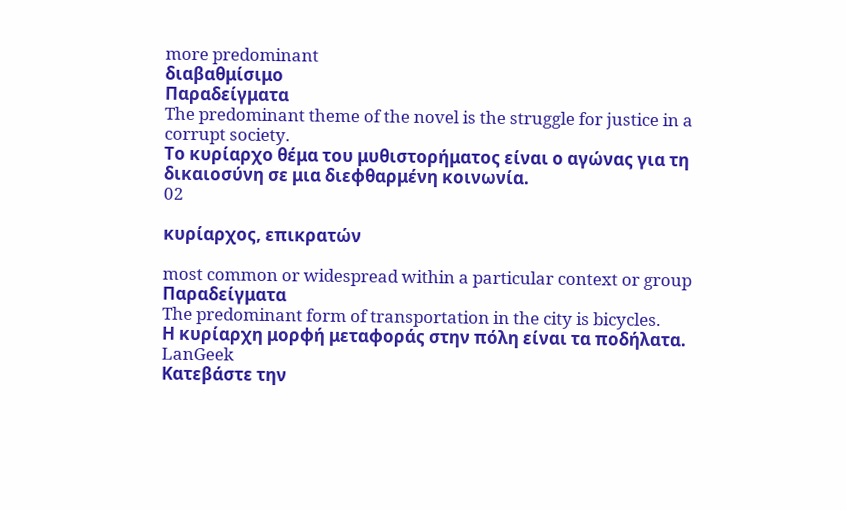more predominant
διαβαθμίσιμο
Παραδείγματα
The predominant theme of the novel is the struggle for justice in a corrupt society.
Το κυρίαρχο θέμα του μυθιστορήματος είναι ο αγώνας για τη δικαιοσύνη σε μια διεφθαρμένη κοινωνία.
02

κυρίαρχος, επικρατών

most common or widespread within a particular context or group
Παραδείγματα
The predominant form of transportation in the city is bicycles.
Η κυρίαρχη μορφή μεταφοράς στην πόλη είναι τα ποδήλατα.
LanGeek
Κατεβάστε την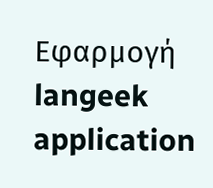Εφαρμογή
langeek application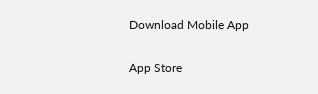Download Mobile App

App Store